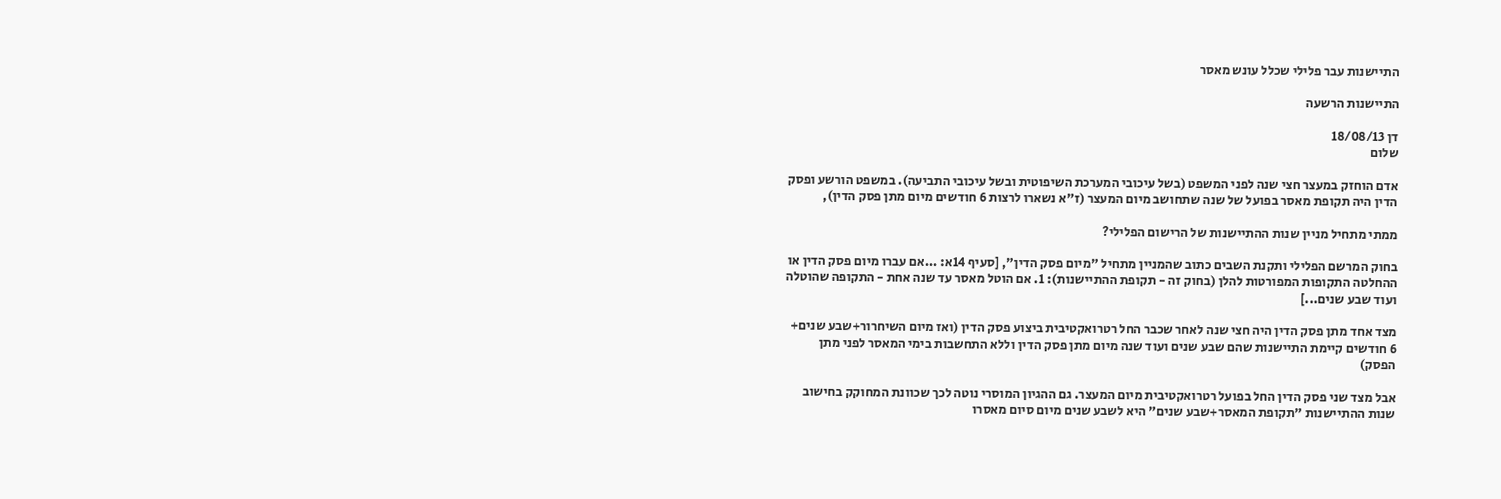התיישנות עבר פלילי שכלל עונש מאסר

התיישנות הרשעה

דן 18/08/13
שלום

אדם הוחזק במעצר חצי שנה לפני המשפט (בשל עיכובי המערכת השיפוטית ובשל עיכובי התביעה). במשפט הורשע ופסק הדין היה תקופת מאסר בפועל של שנה שתחושב מיום המעצר (ז"א נשארו לרצות 6 חודשים מיום מתן פסק הדין),

ממתי מתחיל מניין שנות ההתיישנות של הרישום הפלילי?

בחוק המרשם הפלילי ותקנת השבים כתוב שהמניין מתחיל "מיום פסק הדין", [סעיף 14א: ...אם עברו מיום פסק הדין או ההחלטה התקופות המפורטות להלן (בחוק זה - תקופת ההתיישנות): 1. אם הוטל מאסר עד שנה אחת - התקופה שהוטלה ועוד שבע שנים...]

מצד אחד מתן פסק הדין היה חצי שנה לאחר שכבר החל רטרואקטיבית ביצוע פסק הדין (ואז מיום השיחרור+שבע שנים+ 6 חודשים קיימת התיישנות שהם שבע שנים ועוד שנה מיום מתן פסק הדין וללא התחשבות בימי המאסר לפני מתן הפסק)

אבל מצד שני פסק הדין החל בפועל רטרואקטיבית מיום המעצר. גם ההגיון המוסרי נוטה לכך שכוונת המחוקק בחישוב שנות ההתיישנות "תקופת המאסר+שבע שנים" היא לשבע שנים מיום סיום מאסרו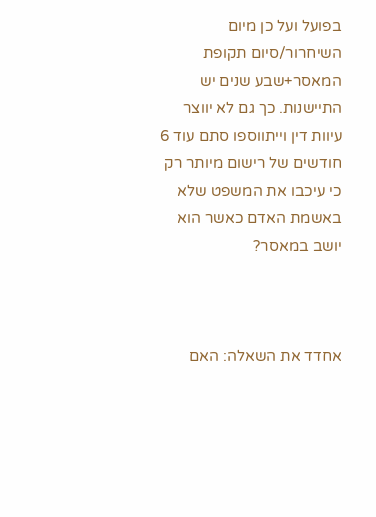בפועל ועל כן מיום השיחרור/סיום תקופת המאסר+שבע שנים יש התיישנות. כך גם לא יווצר עיוות דין וייתווספו סתם עוד 6 חודשים של רישום מיותר רק כי עיכבו את המשפט שלא באשמת האדם כאשר הוא יושב במאסר?



אחדד את השאלה: האם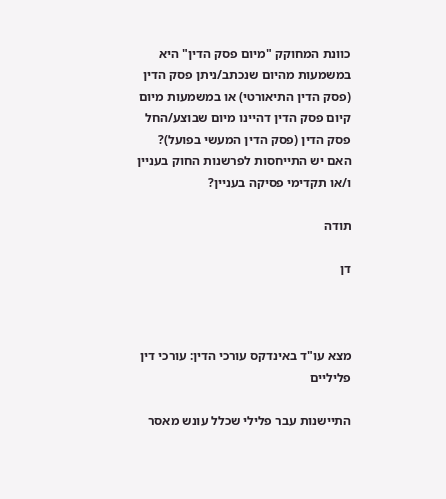כוונת המחוקק "מיום פסק הדין" היא במשמעות מהיום שנכתב/ניתן פסק הדין (פסק הדין התיאורטי) או במשמעות מיום קיום פסק הדין דהיינו מיום שבוצע/החל פסק הדין (פסק הדין המעשי בפועל)? האם יש התייחסות לפרשנות החוק בעניין ו/או תקדימי פסיקה בעניין?

תודה

דן



מצא עו"ד באינדקס עורכי הדין: עורכי דין פליליים

התיישנות עבר פלילי שכלל עונש מאסר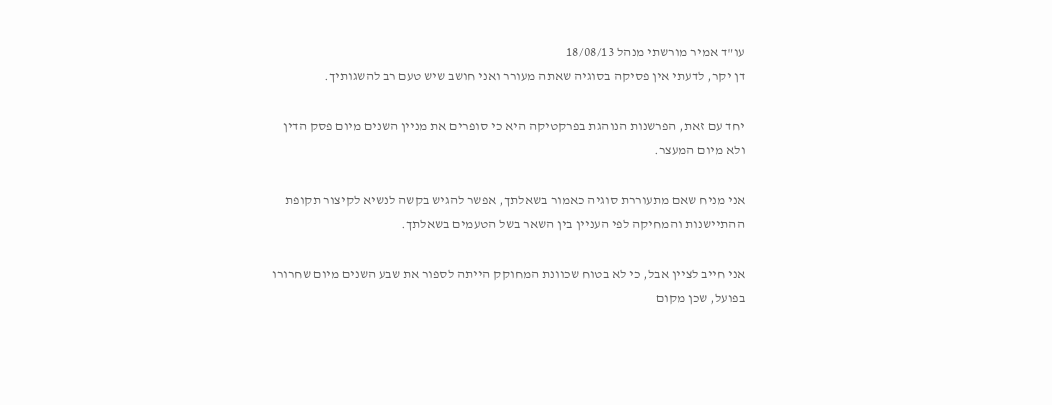עו"ד אמיר מורשתי מנהל 18/08/13
דן יקר, לדעתי אין פסיקה בסוגיה שאתה מעורר ואני חושב שיש טעם רב להשגותיך.

יחד עם זאת, הפרשנות הנוהגת בפרקטיקה היא כי סופרים את מניין השנים מיום פסק הדין ולא מיום המעצר.

אני מניח שאם מתעוררת סוגיה כאמור בשאלתך, אפשר להגיש בקשה לנשיא לקיצור תקופת ההתיישנות והמחיקה לפי העניין בין השאר בשל הטעמים בשאלתך.

אני חייב לציין אבל, כי לא בטוח שכוונת המחוקק הייתה לספור את שבע השנים מיום שחרורו בפועל, שכן מקום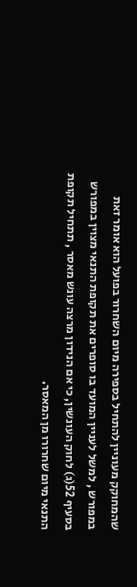שהמחוקק מעוניין להתחיל בספירה מיום השחרור בפועל הוא אומר זאת במפורש , למשל לעניין המועד בו סופרים את תקופת התנאי מצוין במפורש בסעיף 52(ג) לחוק העונשין, כי אם הנידון מרצה עונש מאסר , תתחיל תקופת התנאי מיום שחרורו מן המאסר.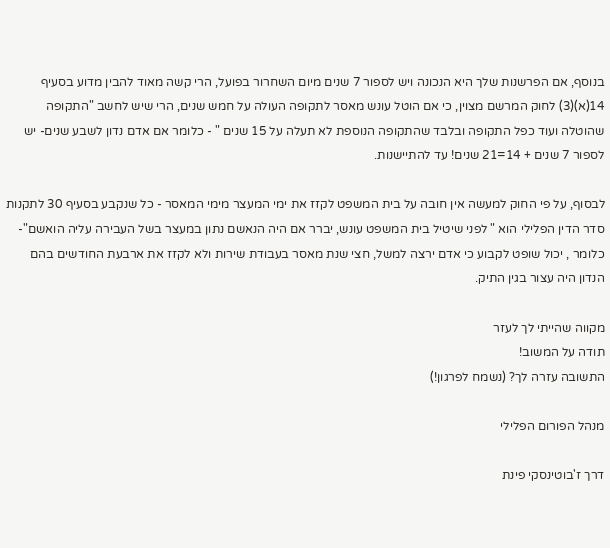בנוסף, אם הפרשנות שלך היא הנכונה ויש לספור 7 שנים מיום השחרור בפועל, הרי קשה מאוד להבין מדוע בסעיף 14(א)(3) לחוק המרשם מצוין, כי אם הוטל עונש מאסר לתקופה העולה על חמש שנים, הרי שיש לחשב "התקופה שהוטלה ועוד כפל התקופה ובלבד שהתקופה הנוספת לא תעלה על 15 שנים " - כלומר אם אדם נדון לשבע שנים- יש לספור 7 שנים + 14=21 שנים! עד להתיישנות.

לבסוף, על פי החוק למעשה אין חובה על בית המשפט לקזז את ימי המעצר מימי המאסר - כל שנקבע בסעיף 30 לתקנות סדר הדין הפלילי הוא " לפני שיטיל בית המשפט עונש, יברר אם היה הנאשם נתון במעצר בשל העבירה עליה הואשם"- כלומר , יכול שופט לקבוע כי אדם ירצה למשל, חצי שנת מאסר בעבודת שירות ולא לקזז את ארבעת החודשים בהם הנדון היה עצור בגין התיק.

מקווה שהייתי לך לעזר
תודה על המשוב!
התשובה עזרה לך? (נשמח לפרגון!)

מנהל הפורום הפלילי

דרך ז'בוטינסקי פינת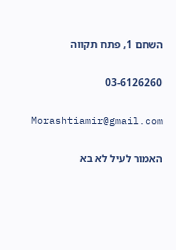השחם 1, פתח תקווה

03-6126260

Morashtiamir@gmail.com

האמור לעיל לא בא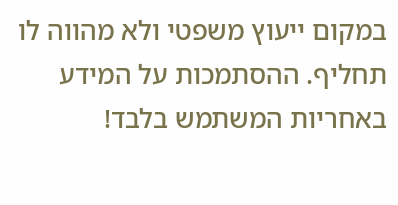במקום ייעוץ משפטי ולא מהווה לו תחליף. ההסתמכות על המידע באחריות המשתמש בלבד!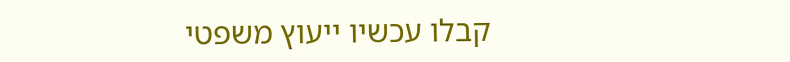קבלו עכשיו ייעוץ משפטי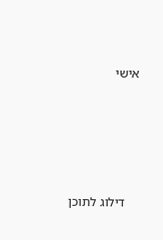אישי





    דילוג לתוכן